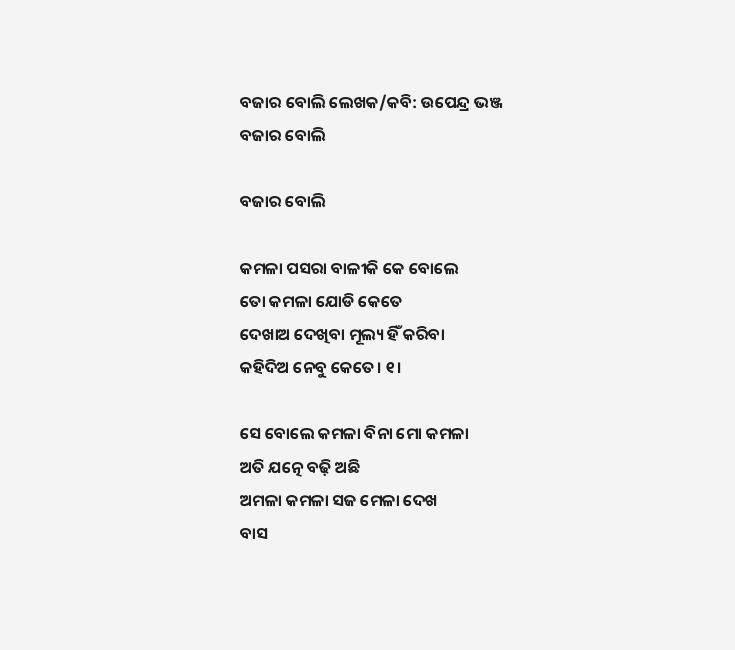ବଜାର ବୋଲି ଲେଖକ/କବି: ଉପେନ୍ଦ୍ର ଭଞ୍ଜ
ବଜାର ବୋଲି

ବଜାର ବୋଲି

କମଳା ପସରା ବାଳୀକି କେ ବୋଲେ
ତୋ କମଳା ଯୋଡି କେତେ
ଦେଖାଅ ଦେଖିବା ମୂଲ୍ୟ ହିଁ କରିବା
କହିଦିଅ ନେବୁ କେତେ। ୧।

ସେ ବୋଲେ କମଳା ବିନା ମୋ କମଳା
ଅତି ଯତ୍ନେ ବଢ଼ି ଅଛି
ଅମଳା କମଳା ସଜ ମେଳା ଦେଖ
ବାସ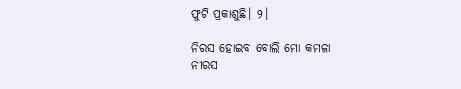ଫୁଟି ପ୍ରକାଶୁଛି। ୨।

ନିରସ ହୋଇବ ବୋଲି ମୋ କମଳା
ନୀରସ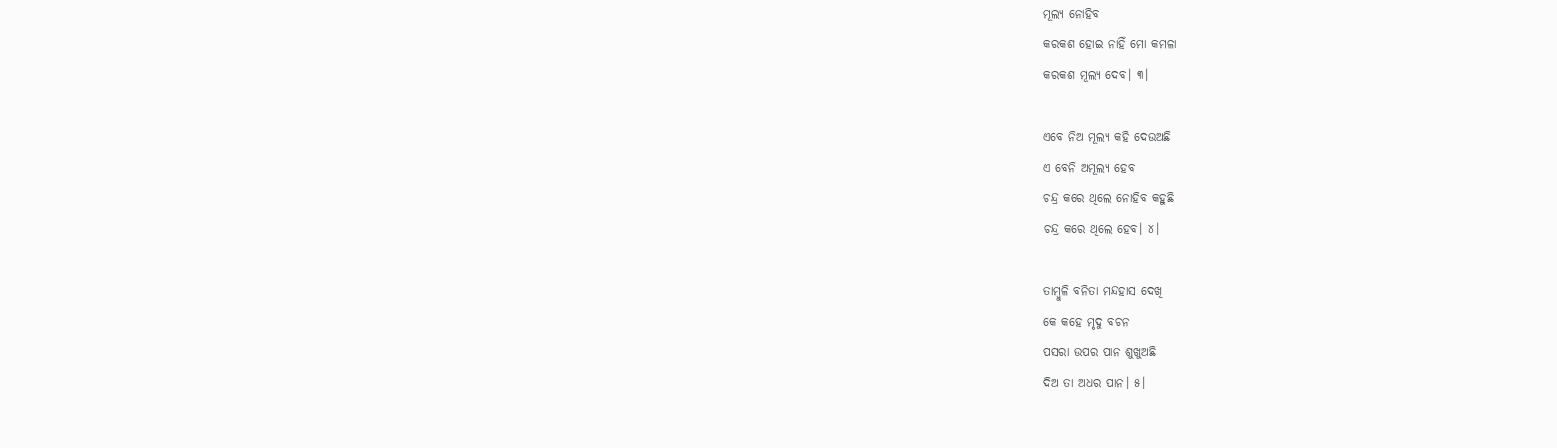ମୂଲ୍ୟ ନୋହିବ
କରକଶ ହୋଇ ନାହିଁ ମୋ କମଳା
କରକଶ ମୂଲ୍ୟ ଦେବ। ୩।

ଏବେ ନିଅ ମୂଲ୍ୟ କହି ଦେଉଅଛି
ଏ ବେନି ଅମୂଲ୍ୟ ହେବ
ଚନ୍ଦ୍ର କରେ ଥିଲେ ନୋହିବ କହୁଛି
ଚନ୍ଦ୍ର କରେ ଥିଲେ ହେବ। ୪।

ତାମ୍ବୁଳି ବନିତା ମନ୍ଦହାସ ଦେଖି
କେ କହେ ମୃଦୁ ବଚନ
ପସରା ଉପର ପାନ ଶୁଖୁଅଛି
ଦିଅ ତା ଅଧର ପାନ। ୫।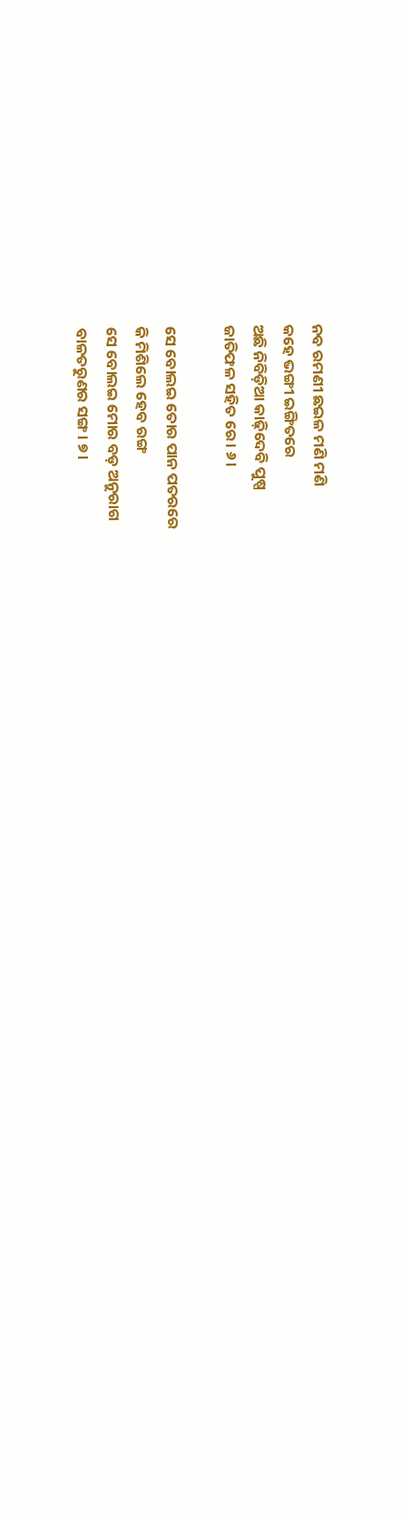ନବ ରମଣୀ ଛଇଳ ମଣି ମଣି
କହେ ଭଙ୍ଗୀ ଇଙ୍ଗିତରେ
ଅଛି ନିବିଡ଼ିଆ କାଢ଼ିଦେବି ପୁଷ୍ପ
ଜାତିଫଳ ସହିତ ରେ। ୬।

ସେ ବୋଲଇ ତୋର ପାନ ପତରରେ
କି ମିଶିଲେ ହେବ ରଙ୍ଗ
ସେ ବୋଲଇ ମୋର ବଡ଼ ଅନୁରାଗ
ବାଳତରୁଣର ସଙ୍ଗ। ୭।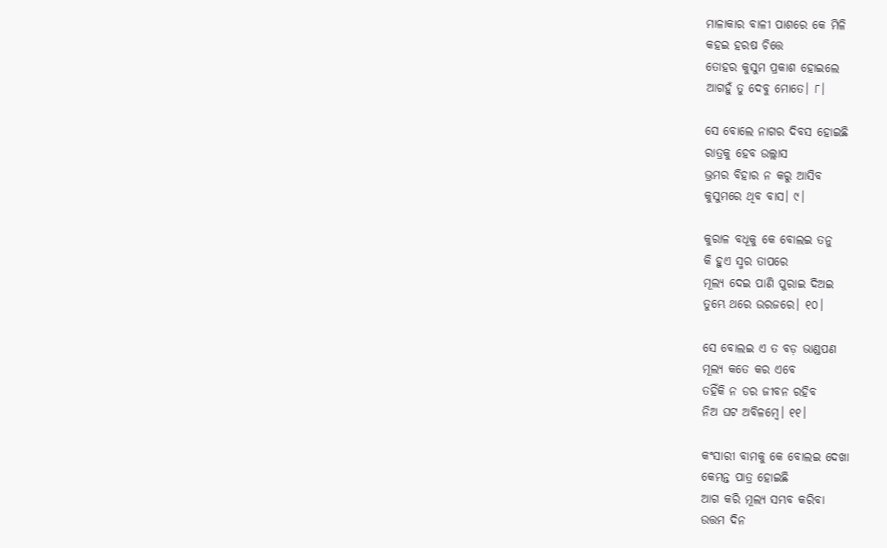ମାଳାକାର ବାଳୀ ପାଶରେ କେ ମିଳି
କହଇ ହରଷ ଚିତ୍ତେ
ତୋହର କୁସୁମ ପ୍ରକାଶ ହୋଇଲେ
ଆଗହୁଁ ତୁ ଦେବୁ ମୋତେ। ୮।

ସେ ବୋଲେ ନାଗର ଦିବସ ହୋଇଛି
ରାତ୍ରକୁ ହେବ ଉଲ୍ଲାସ
ଭ୍ରମର ବିହାର ନ କରୁ ଆସିବ
କୁସୁମରେ ଥିବ ବାସ। ୯।

କୁରାଳ ବଧୂକୁ କେ ବୋଲଇ ତନୁ
କି ହୁଏ ସ୍ମର ତାପରେ
ମୂଲ୍ୟ ଦେଇ ପାଣି ପୁରାଇ ଦିଅଇ
ତୁମ୍ଭେ ଥରେ ଉରଜରେ। ୧୦।

ସେ ବୋଲଇ ଏ ତ ବଡ଼ ଭାଣ୍ଡପଣ
ମୂଲ୍ୟ କତେ କର ଏବେ
ତହିଁକି ନ ଡର ଜୀବନ ରହିବ
ନିଅ ଘଟ ଅବିଳମ୍ବେ। ୧୧।

କଂସାରୀ ବାମକୁ କେ ବୋଲଇ ଦେଖା
କେମନ୍ତ ପାତ୍ର ହୋଇଛି
ଆଗ କରି ମୂଲ୍ୟ ସମ୍ଭବ କରିବା
ଉତ୍ତମ ଦିନ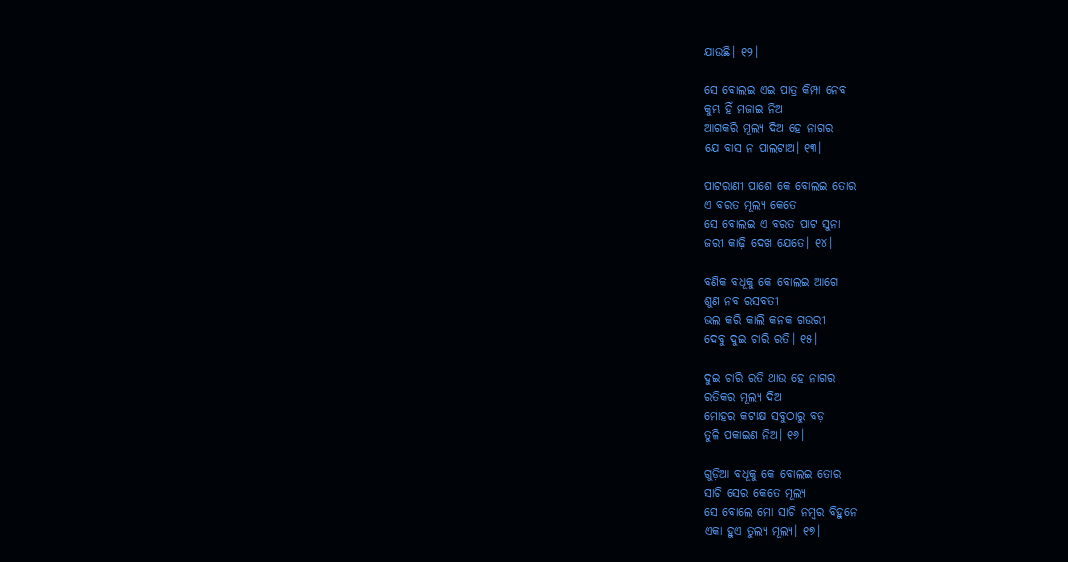ଯାଉଛି। ୧୨।

ସେ ବୋଲଇ ଏଇ ପାତ୍ର କିମ୍ପା ନେବ
କୁମ୍ଭ ହିଁ ମଜାଇ ନିଅ
ଆଗକରି ମୂଲ୍ୟ ଦିଅ ହେ ନାଗର
ଯେ ବାସ ନ ପାଲଟାଅ। ୧୩।

ପାଟରାଣୀ ପାଶେ କେ ବୋଲଇ ତୋର
ଏ ବରତ ମୂଲ୍ୟ କେତେ
ସେ ବୋଲଇ ଏ ବରତ ପାଟ ସୁନା
ଜରୀ କାଢ଼ି ଦେଖ ଯେତେ। ୧୪।

ବଣିକ ବଧୂକୁ କେ ବୋଲଇ ଆଗେ
ଶୁଣ ନବ ରସବତୀ
ଭଲ କରି କାଲି କନକ ଗଉରୀ
ଦେବୁ ଦୁଇ ଚାରି ରତି। ୧୫।

ଦୁଇ ଚାରି ରତି ଥାଉ ହେ ନାଗର
ରତିକର ମୂଲ୍ୟ ଦିଅ
ମୋହର କଟାକ୍ଷ ସବୁଠାରୁ ବଡ଼
ତୁଳି ପକାଇଣ ନିଅ। ୧୬।

ଗୁଡ଼ିଆ ବଧୂକୁ କେ ବୋଲଇ ତୋର
ସାଚି ସେର କେତେ ମୂଲ୍ୟ
ସେ ବୋଲେ ମୋ ସାଚି ନମ୍ବର ବିହୁନେ
ଏକା ହୁଏ ତୁଲ୍ୟ ମୂଲ୍ୟ। ୧୭।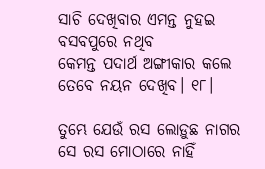ସାଚି ଦେଖିବାର ଏମନ୍ତ ନୁହଇ
ବସବପୁରେ ନଥିବ
କେମନ୍ତ ପଦାର୍ଥ ଅଙ୍ଗୀକାର କଲେ
ତେବେ ନୟନ ଦେଖିବ। ୧୮।

ତୁମ୍ଭେ ଯେଉଁ ରସ ଲୋଡ଼ୁଛ ନାଗର
ସେ ରସ ମୋଠାରେ ନାହିଁ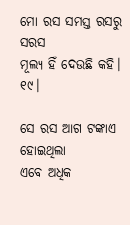ମୋ ରସ ସମସ୍ତ ରସରୁ ସରସ
ମୂଲ୍ୟ ହିଁ ଦେଉଛି କହି। ୧୯।

ସେ ରସ ଆଗ ଟଙ୍କାଏ ହୋଇଥିଲା
ଏବେ ଅଧିକ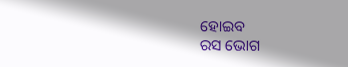ହୋଇବ
ରସ ଭୋଗ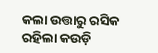କଲା ଉତ୍ତାରୁ ରସିକ
ରହିଲା କଉଡ଼ି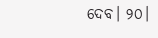ଦେବ। ୨୦।